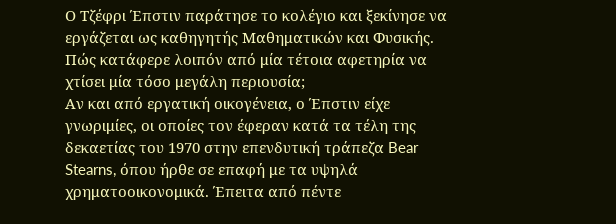Ο Τζέφρι Έπστιν παράτησε το κολέγιο και ξεκίνησε να εργάζεται ως καθηγητής Μαθηματικών και Φυσικής. Πώς κατάφερε λοιπόν από μία τέτοια αφετηρία να χτίσει μία τόσο μεγάλη περιουσία;
Αν και από εργατική οικογένεια, ο Έπστιν είχε γνωριμίες, οι οποίες τον έφεραν κατά τα τέλη της δεκαετίας του 1970 στην επενδυτική τράπεζα Bear Stearns, όπου ήρθε σε επαφή με τα υψηλά χρηματοοικονομικά. Έπειτα από πέντε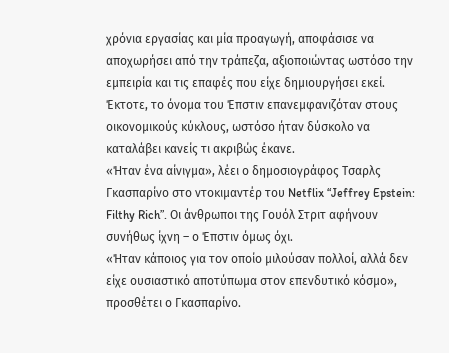χρόνια εργασίας και μία προαγωγή, αποφάσισε να αποχωρήσει από την τράπεζα, αξιοποιώντας ωστόσο την εμπειρία και τις επαφές που είχε δημιουργήσει εκεί.
Έκτοτε, το όνομα του Έπστιν επανεμφανιζόταν στους οικονομικούς κύκλους, ωστόσο ήταν δύσκολο να καταλάβει κανείς τι ακριβώς έκανε.
«Ήταν ένα αίνιγμα», λέει ο δημοσιογράφος Τσαρλς Γκασπαρίνο στο ντοκιμαντέρ του Netflix “Jeffrey Epstein: Filthy Rich”. Οι άνθρωποι της Γουόλ Στριτ αφήνουν συνήθως ίχνη – ο Έπστιν όμως όχι.
«Ήταν κάποιος για τον οποίο μιλούσαν πολλοί, αλλά δεν είχε ουσιαστικό αποτύπωμα στον επενδυτικό κόσμο», προσθέτει ο Γκασπαρίνο.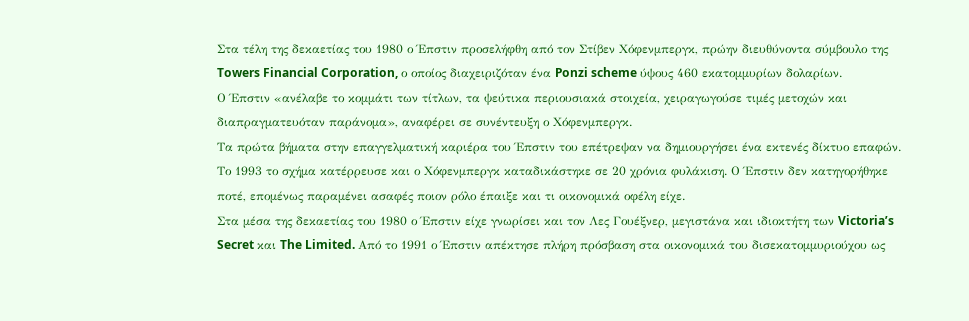Στα τέλη της δεκαετίας του 1980 ο Έπστιν προσελήφθη από τον Στίβεν Χόφενμπεργκ, πρώην διευθύνοντα σύμβουλο της Towers Financial Corporation, ο οποίος διαχειριζόταν ένα Ponzi scheme ύψους 460 εκατομμυρίων δολαρίων.
Ο Έπστιν «ανέλαβε το κομμάτι των τίτλων, τα ψεύτικα περιουσιακά στοιχεία, χειραγωγούσε τιμές μετοχών και διαπραγματευόταν παράνομα», αναφέρει σε συνέντευξη ο Χόφενμπεργκ.
Τα πρώτα βήματα στην επαγγελματική καριέρα του Έπστιν του επέτρεψαν να δημιουργήσει ένα εκτενές δίκτυο επαφών.
Το 1993 το σχήμα κατέρρευσε και ο Χόφενμπεργκ καταδικάστηκε σε 20 χρόνια φυλάκιση. Ο Έπστιν δεν κατηγορήθηκε ποτέ, επομένως παραμένει ασαφές ποιον ρόλο έπαιξε και τι οικονομικά οφέλη είχε.
Στα μέσα της δεκαετίας του 1980 ο Έπστιν είχε γνωρίσει και τον Λες Γουέξνερ, μεγιστάνα και ιδιοκτήτη των Victoria’s Secret και The Limited. Από το 1991 ο Έπστιν απέκτησε πλήρη πρόσβαση στα οικονομικά του δισεκατομμυριούχου ως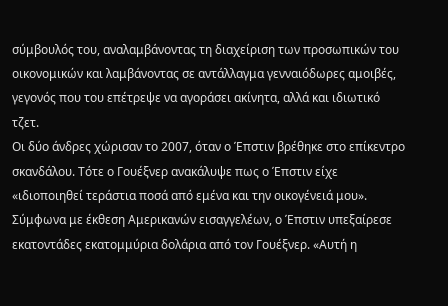σύμβουλός του, αναλαμβάνοντας τη διαχείριση των προσωπικών του οικονομικών και λαμβάνοντας σε αντάλλαγμα γενναιόδωρες αμοιβές, γεγονός που του επέτρεψε να αγοράσει ακίνητα, αλλά και ιδιωτικό τζετ.
Οι δύο άνδρες χώρισαν το 2007, όταν ο Έπστιν βρέθηκε στο επίκεντρο σκανδάλου. Τότε ο Γουέξνερ ανακάλυψε πως ο Έπστιν είχε «ιδιοποιηθεί τεράστια ποσά από εμένα και την οικογένειά μου».
Σύμφωνα με έκθεση Αμερικανών εισαγγελέων, ο Έπστιν υπεξαίρεσε εκατοντάδες εκατομμύρια δολάρια από τον Γουέξνερ. «Αυτή η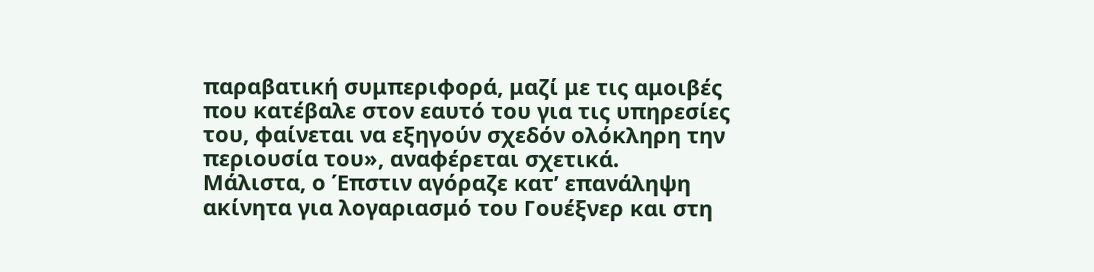παραβατική συμπεριφορά, μαζί με τις αμοιβές που κατέβαλε στον εαυτό του για τις υπηρεσίες του, φαίνεται να εξηγούν σχεδόν ολόκληρη την περιουσία του», αναφέρεται σχετικά.
Μάλιστα, ο Έπστιν αγόραζε κατ’ επανάληψη ακίνητα για λογαριασμό του Γουέξνερ και στη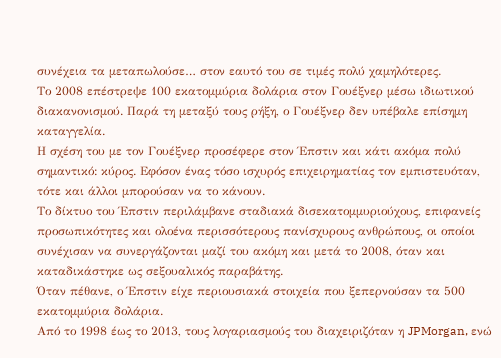συνέχεια τα μεταπωλούσε… στον εαυτό του σε τιμές πολύ χαμηλότερες.
Το 2008 επέστρεψε 100 εκατομμύρια δολάρια στον Γουέξνερ μέσω ιδιωτικού διακανονισμού. Παρά τη μεταξύ τους ρήξη, ο Γουέξνερ δεν υπέβαλε επίσημη καταγγελία.
Η σχέση του με τον Γουέξνερ προσέφερε στον Έπστιν και κάτι ακόμα πολύ σημαντικό: κύρος. Εφόσον ένας τόσο ισχυρός επιχειρηματίας τον εμπιστευόταν, τότε και άλλοι μπορούσαν να το κάνουν.
Το δίκτυο του Έπστιν περιλάμβανε σταδιακά δισεκατομμυριούχους, επιφανείς προσωπικότητες και ολοένα περισσότερους πανίσχυρους ανθρώπους, οι οποίοι συνέχισαν να συνεργάζονται μαζί του ακόμη και μετά το 2008, όταν και καταδικάστηκε ως σεξουαλικός παραβάτης.
Όταν πέθανε, ο Έπστιν είχε περιουσιακά στοιχεία που ξεπερνούσαν τα 500 εκατομμύρια δολάρια.
Από το 1998 έως το 2013, τους λογαριασμούς του διαχειριζόταν η JPMorgan, ενώ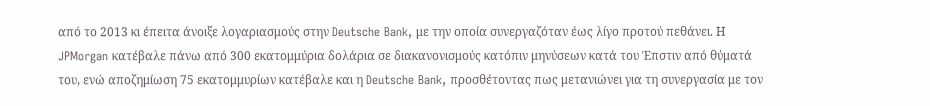από το 2013 κι έπειτα άνοιξε λογαριασμούς στην Deutsche Bank, με την οποία συνεργαζόταν έως λίγο προτού πεθάνει. Η JPMorgan κατέβαλε πάνω από 300 εκατομμύρια δολάρια σε διακανονισμούς κατόπιν μηνύσεων κατά του Έπστιν από θύματά του, ενώ αποζημίωση 75 εκατομμυρίων κατέβαλε και η Deutsche Bank, προσθέτοντας πως μετανιώνει για τη συνεργασία με τον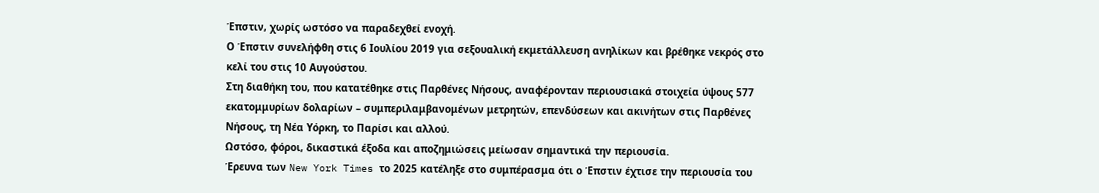Έπστιν, χωρίς ωστόσο να παραδεχθεί ενοχή.
Ο Έπστιν συνελήφθη στις 6 Ιουλίου 2019 για σεξουαλική εκμετάλλευση ανηλίκων και βρέθηκε νεκρός στο κελί του στις 10 Αυγούστου.
Στη διαθήκη του, που κατατέθηκε στις Παρθένες Νήσους, αναφέρονταν περιουσιακά στοιχεία ύψους 577 εκατομμυρίων δολαρίων – συμπεριλαμβανομένων μετρητών, επενδύσεων και ακινήτων στις Παρθένες Νήσους, τη Νέα Υόρκη, το Παρίσι και αλλού.
Ωστόσο, φόροι, δικαστικά έξοδα και αποζημιώσεις μείωσαν σημαντικά την περιουσία.
Έρευνα των New York Times το 2025 κατέληξε στο συμπέρασμα ότι ο Έπστιν έχτισε την περιουσία του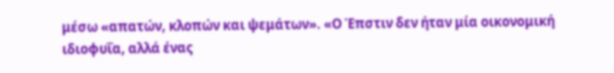μέσω «απατών, κλοπών και ψεμάτων». «Ο Έπστιν δεν ήταν μία οικονομική ιδιοφυΐα, αλλά ένας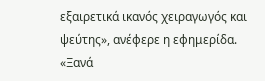εξαιρετικά ικανός χειραγωγός και ψεύτης», ανέφερε η εφημερίδα. «Ξανά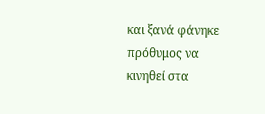και ξανά φάνηκε πρόθυμος να κινηθεί στα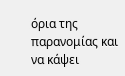όρια της παρανομίας και να κάψει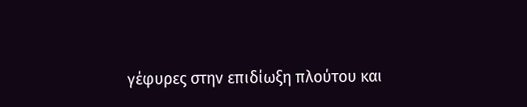γέφυρες στην επιδίωξη πλούτου και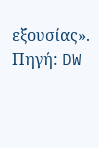εξουσίας».
Πηγή: DW